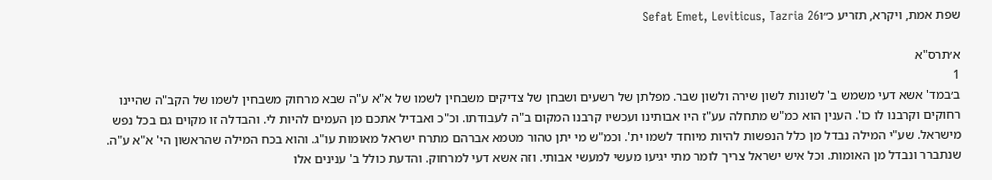שפת אמת, ויקרא, תזריע כ״וSefat Emet, Leviticus, Tazria 26

א׳תרס"א
1
ב׳במד' אשא דעי משמש ב' לשונות לשון שירה ולשון שבר. מפלתן של רשעים ושבחן של צדיקים משבחין לשמו של א"א ע"ה שבא מרחוק משבחין לשמו של הקב"ה שהיינו רחוקים וקרבנו לו כו'. הענין הוא כמ"ש מתחלה עע"ז היו אבותינו ועכשיו קרבנו המקום ב"ה לעבודתו. וכ"כ ואבדיל אתכם מן העמים להיות לי. והבדלה זו מקוים גם בכל נפש מישראל. שע"י המילה נבדל מן כלל הנפשות להיות מיוחד לשמו ית'. וכמ"ש מי יתן טהור מטמא אברהם מתרח ישראל מאומות עו"ג. והוא בכח המילה שהראשון הי' א"א ע"ה. שנתברר ונבדל מן האומות. וכל איש ישראל צריך לומר מתי יגיעו מעשי למעשי אבותי. וזה אשא דעי למרחוק. והדעת כולל ב' ענינים אלו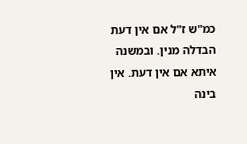כמ"ש ז"ל אם אין דעת הבדלה מנין. ובמשנה איתא אם אין דעת. אין בינה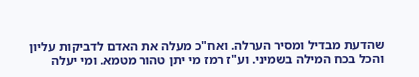שהדעת מבדיל ומסיר הערלה. ואח"כ מעלה את האדם לדביקות עליון והכל בכח המילה בשמיני. וע"ז רמז מי יתן טהור מטמא. ומי יעלה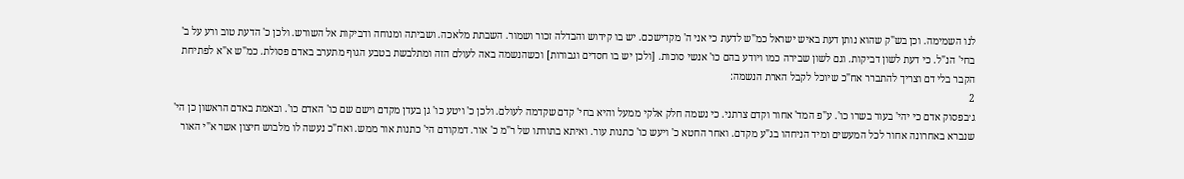לנו השמימה. וכן בש"ק שהוא נותן דעת באיש ישראל כמ"ש לדעת כי אני ה' מקדישכם. יש בו קידוש והבדלה זכור ושמור. השבתת מלאכה. ושביתה ומנוחה ודביקות אל השורש. ולכן כ' הדעת טוב ורע על ב' בחי' הנ"ל. כי דעת לשון דביקות. וגם לשון שבירה כמו ויודע בהם כו' אנשי סוכות. [ולכן יש בו חסדים וגבורות] וכשהנשמה באה לעולם הזה ומתלבשת בטבע הגוף מתערב באדם פסולת. כמ"ש א"א לפתיחת הקבר בלי דם וצריך להתברר אח"כ שיוכל לקבל הארת הנשמה:
2
ג׳בפסוק אדם כי יהי' בעור בשרו כו'. ע"פ המד' אחור וקדם צרתני. כי נשמה חלק אלקי ממעל והיא בחי' קדם שקדמה לעולם. ולכן כ' ויטע כו' גן בעדן מקדם וישם שם כו' האדם כו'. ובאמת באדם הראשון כן הי' שנברא באחרונה אחור לכל המעשים ומיד הניחהו בג"ע מקדם. ואחר החטא כ' ויעש כו' כתנות עור. ואיתא בתורתו של ר"מ כ' אור. דמקודם הי' כתנות אור ממש. ואח"כ נעשה לו מלבוש חיצון אשר א"י האור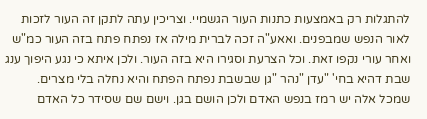להתגלות רק באמצעות כתנות העור הגשמיי. וצריכין עתה לתקן זה העור לזכות לאור הנפש שמבפנים. ואאע"ה זכה לברית מילה אז נפתח פתח בזה העור כמ"ש ואחר עורי נקפו זאת. וכל הצרעת וסגירו היא בזה העור. ולכן איתא כי נגע היפוך ענג שבת דהיא בחי' "עדן "נהר "גן שבשבת נפתח הפתח והיא נחלה בלי מצרים. שמכל אלה יש רמז בנפש האדם ולכן הושם בגן. וישם שם שסידר כל האדם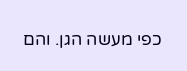כפי מעשה הגן. והם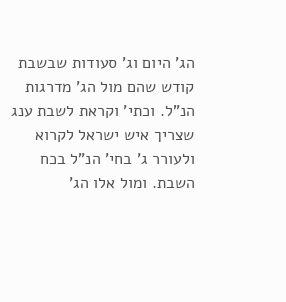הג' היום וג' סעודות שבשבת קודש שהם מול הג' מדרגות הנ"ל. וכתי' וקראת לשבת ענג שצריך איש ישראל לקרוא ולעורר ג' בחי' הנ"ל בכח השבת. ומול אלו הג'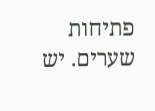פתיחות שערים. יש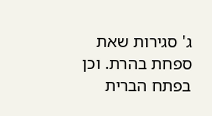ג' סגירות שאת ספחת בהרת. וכן בפתח הברית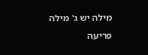מילה יש ג' מילה פריעה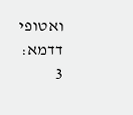ואטופי דדמא:
3